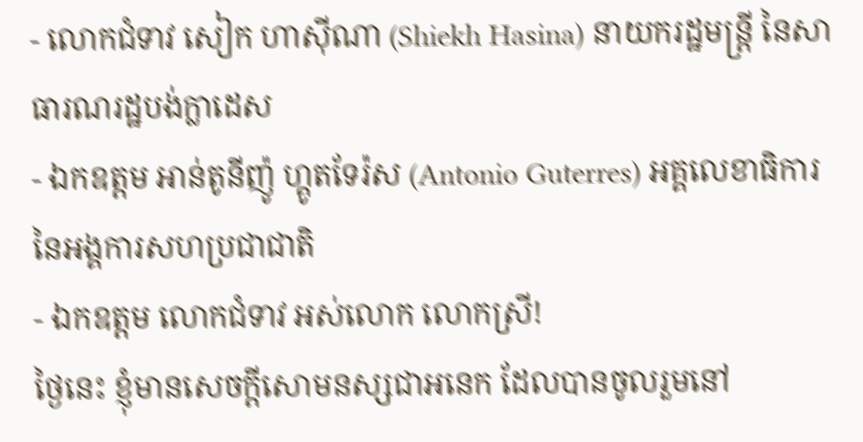- លោកជំទាវ សៀក ហាស៊ីណា (Shiekh Hasina) នាយករដ្ឋមន្រ្តី នៃសាធារណរដ្ឋបង់ក្លាដេស
- ឯកឧត្ដម អាន់តូនីញ៉ូ ហ្គូតទែរ៉ស (Antonio Guterres) អគ្គលេខាធិការ នៃអង្គការសហប្រជាជាតិ
- ឯកឧត្ដម លោកជំទាវ អស់លោក លោកស្រី!
ថ្ងៃនេះ ខ្ញុំមានសេចក្ដីសោមនស្សជាអនេក ដែលបានចូលរួមនៅ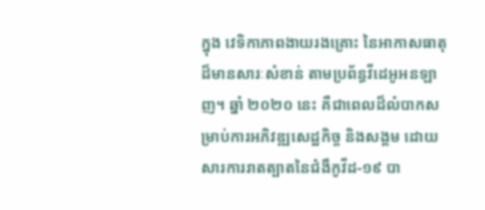ក្នុង វេទិកាភាពងាយរងគ្រោះ នៃអាកាសធាតុ ដ៏មានសារៈសំខាន់ តាមប្រព័ន្ធវីដេអូអនឡាញ។ ឆ្នាំ ២០២០ នេះ គឺជាពេលដ៏លំបាកសម្រាប់ការអភិវឌ្ឍសេដ្ឋកិច្ច និងសង្គម ដោយសារការរាតត្បាតនៃជំងឺកូវីដ-១៩ បា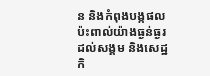ន និងកំពុងបង្កផលប៉ះពាល់យ៉ាងធ្ងន់ធ្ងរដល់សង្គម និងសេដ្ឋកិ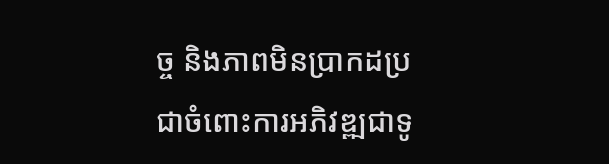ច្ច និងភាពមិនប្រាកដប្រជាចំពោះការអភិវឌ្ឍជាទូ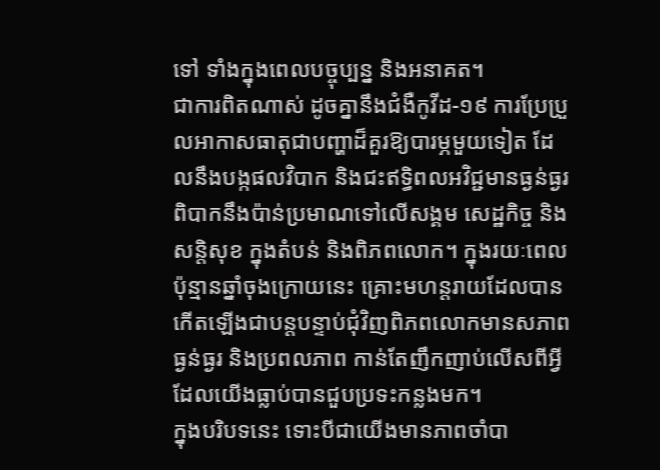ទៅ ទាំងក្នុងពេលបច្ចុប្បន្ន និងអនាគត។
ជាការពិតណាស់ ដូចគ្នានឹងជំងឺកូវីដ-១៩ ការប្រែប្រួលអាកាសធាតុជាបញ្ហាដ៏គួរឱ្យបារម្ភមួយទៀត ដែលនឹងបង្កផលវិបាក និងជះឥទ្ធិពលអវិជ្ជមានធ្ងន់ធ្ងរពិបាកនឹងប៉ាន់ប្រមាណទៅលើសង្គម សេដ្ឋកិច្ច និងសន្តិសុខ ក្នុងតំបន់ និងពិភពលោក។ ក្នុងរយៈពេលប៉ុន្មានឆ្នាំចុងក្រោយនេះ គ្រោះមហន្តរាយដែលបានកើតឡើងជាបន្តបន្ទាប់ជុំវិញពិភពលោកមានសភាពធ្ងន់ធ្ងរ និងប្រពលភាព កាន់តែញឹកញាប់លើសពីអ្វីដែលយើងធ្លាប់បានជួបប្រទះកន្លងមក។
ក្នុងបរិបទនេះ ទោះបីជាយើងមានភាពចាំបា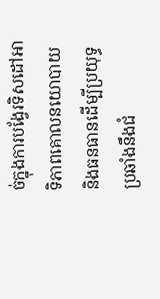ច់ក្នុងការបង្វែរទិសដៅអាទិភាពគោលនយោបាយ និងធនធានដើម្បីប្រយុទ្ធប្រឆាំងនឹងជំ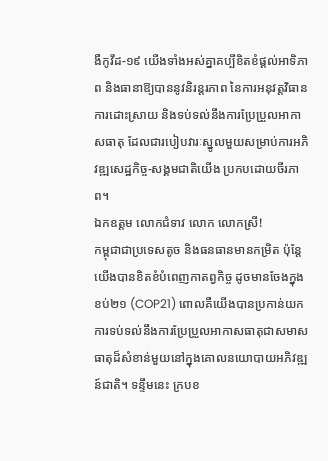ងឺកូវីដ-១៩ យើងទាំងអស់គ្នាគប្បីខិតខំផ្ដល់អាទិភាព និងធានាឱ្យបាននូវនិរន្តរភាព នៃការអនុវត្តវិធានការដោះស្រាយ និងទប់ទល់នឹងការប្រែប្រួលអាកាសធាតុ ដែលជារបៀបវារៈស្នូលមួយសម្រាប់ការអភិវឌ្ឍសេដ្ឋកិច្ច-សង្គមជាតិយើង ប្រកបដោយចីរភាព។
ឯកឧត្ដម លោកជំទាវ លោក លោកស្រី!
កម្ពុជាជាប្រទេសតូច និងធនធានមានកម្រិត ប៉ុន្តែ យើងបានខិតខំបំពេញកាតព្វកិច្ច ដូចមានចែងក្នុងខប់២១ (COP21) ពោលគឺយើងបានប្រកាន់យកការទប់ទល់នឹងការប្រែប្រួលអាកាសធាតុជាសមាសធាតុដ៏សំខាន់មួយនៅក្នុងគោលនយោបាយអភិវឌ្ឍន៍ជាតិ។ ទន្ទឹមនេះ ក្របខ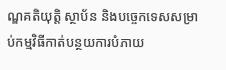ណ្ឌគតិយុត្តិ ស្ថាប័ន និងបច្ចេកទេសសម្រាប់កម្មវិធីកាត់បន្ថយការបំភាយ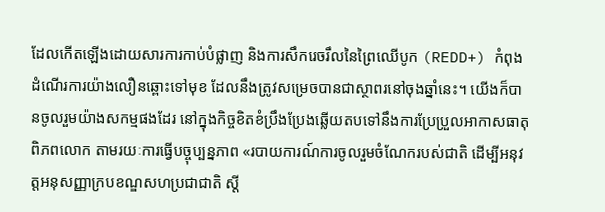ដែលកើតឡើងដោយសារការកាប់បំផ្លាញ និងការសឹករេចរឹលនៃព្រៃឈើបូក (REDD+) កំពុងដំណើរការយ៉ាងលឿនឆ្ពោះទៅមុខ ដែលនឹងត្រូវសម្រេចបានជាស្ថាពរនៅចុងឆ្នាំនេះ។ យើងក៏បានចូលរួមយ៉ាងសកម្មផងដែរ នៅក្នុងកិច្ចខិតខំប្រឹងប្រែងឆ្លើយតបទៅនឹងការប្រែប្រួលអាកាសធាតុពិភពលោក តាមរយៈការធ្វើបច្ចុប្បន្នភាព «របាយការណ៍ការចូលរួមចំណែករបស់ជាតិ ដើម្បីអនុវត្តអនុសញ្ញាក្របខណ្ឌសហប្រជាជាតិ ស្ដី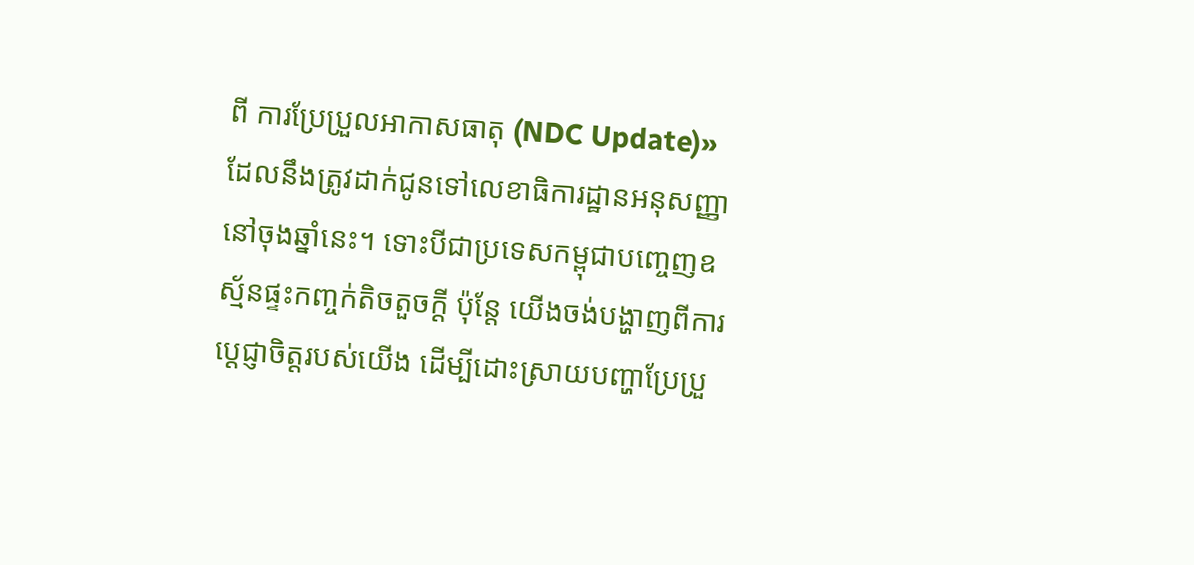ពី ការប្រែប្រួលអាកាសធាតុ (NDC Update)» ដែលនឹងត្រូវដាក់ជូនទៅលេខាធិការដ្ឋានអនុសញ្ញានៅចុងឆ្នាំនេះ។ ទោះបីជាប្រទេសកម្ពុជាបញ្ចេញឧស្ម័នផ្ទះកញ្ចក់តិចតួចក្ដី ប៉ុន្តែ យើងចង់បង្ហាញពីការប្ដេជ្ញាចិត្តរបស់យើង ដើម្បីដោះស្រាយបញ្ហាប្រែប្រួ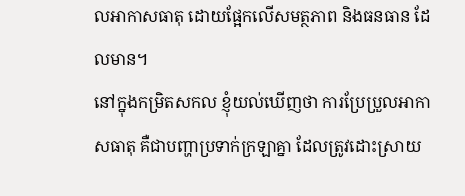លអាកាសធាតុ ដោយផ្អែកលើសមត្ថភាព និងធនធាន ដែលមាន។
នៅក្នុងកម្រិតសកល ខ្ញុំយល់ឃើញថា ការប្រែប្រួលអាកាសធាតុ គឺជាបញ្ហាប្រទាក់ក្រឡាគ្នា ដែលត្រូវដោះស្រាយ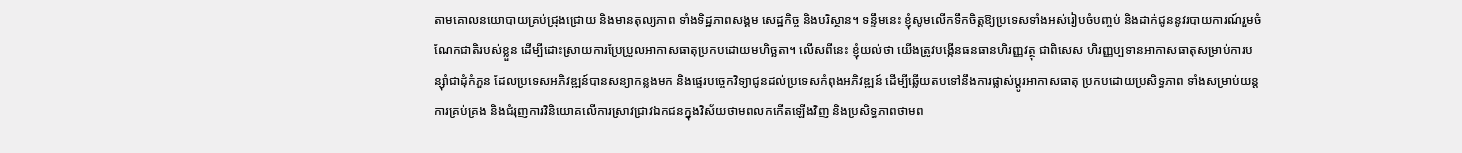តាមគោលនយោបាយគ្រប់ជ្រុងជ្រោយ និងមានតុល្យភាព ទាំងទិដ្ឋភាពសង្គម សេដ្ឋកិច្ច និងបរិស្ថាន។ ទន្ទឹមនេះ ខ្ញុំសូមលើកទឹកចិត្តឱ្យប្រទេសទាំងអស់រៀបចំបញ្ចប់ និងដាក់ជូននូវរបាយការណ៍រួមចំណែកជាតិរបស់ខ្លួន ដើម្បីដោះស្រាយការប្រែប្រួលអាកាសធាតុប្រកបដោយមហិច្ឆតា។ លើសពីនេះ ខ្ញុំយល់ថា យើងត្រូវបង្កើនធនធានហិរញ្ញវត្ថុ ជាពិសេស ហិរញ្ញប្បទានអាកាសធាតុសម្រាប់ការបន្ស៊ាំជាដុំកំភួន ដែលប្រទេសអភិវឌ្ឍន៍បានសន្យាកន្លងមក និងផ្ទេរបច្ចេកវិទ្យាជូនដល់ប្រទេសកំពុងអភិវឌ្ឍន៍ ដើម្បីឆ្លើយតបទៅនឹងការផ្លាស់ប្ដូរអាកាសធាតុ ប្រកបដោយប្រសិទ្ធភាព ទាំងសម្រាប់យន្តការគ្រប់គ្រង និងជំរុញការវិនិយោគលើការស្រាវជ្រាវឯកជនក្នុងវិស័យថាមពលកកើតឡើងវិញ និងប្រសិទ្ធភាពថាមព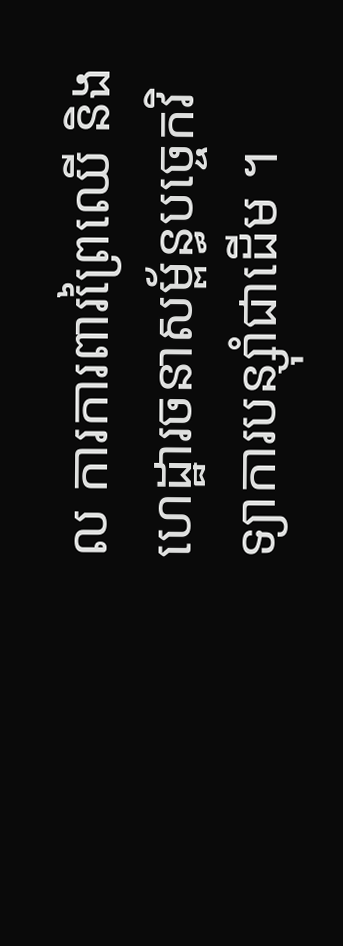ល ការការពារព្រៃឈើ និងហេដ្ឋារចនាសម្ព័ន្ធបច្ចេកវិទ្យាការបន្ស៊ាំជាដើម ។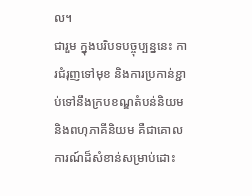ល។
ជារួម ក្នុងបរិបទបច្ចុប្បន្ននេះ ការជំរុញទៅមុខ និងការប្រកាន់ខ្ជាប់ទៅនឹងក្របខណ្ឌតំបន់និយម និងពហុភាគីនិយម គឺជាគោលការណ៍ដ៏សំខាន់សម្រាប់ដោះ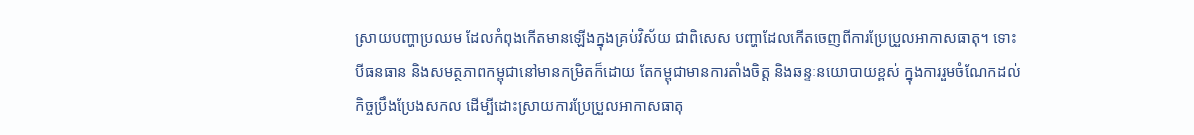ស្រាយបញ្ហាប្រឈម ដែលកំពុងកើតមានឡើងក្នុងគ្រប់វិស័យ ជាពិសេស បញ្ហាដែលកើតចេញពីការប្រែប្រួលអាកាសធាតុ។ ទោះបីធនធាន និងសមត្ថភាពកម្ពុជានៅមានកម្រិតក៏ដោយ តែកម្ពុជាមានការតាំងចិត្ត និងឆន្ទៈនយោបាយខ្ពស់ ក្នុងការរួមចំណែកដល់កិច្ចប្រឹងប្រែងសកល ដើម្បីដោះស្រាយការប្រែប្រួលអាកាសធាតុ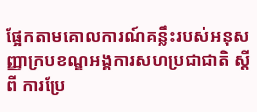ផ្អែកតាមគោលការណ៍គន្លឹះរបស់អនុសញ្ញាក្របខណ្ឌអង្គការសហប្រជាជាតិ ស្ដីពី ការប្រែ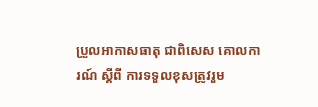ប្រួលអាកាសធាតុ ជាពិសេស គោលការណ៍ ស្ដីពី ការទទួលខុសត្រូវរួម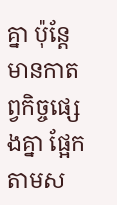គ្នា ប៉ុន្តែ មានកាតព្វកិច្ចផ្សេងគ្នា ផ្អែកតាមស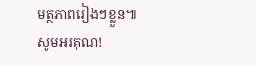មត្ថភាពរៀងៗខ្លួន៕
សូមអរគុណ!